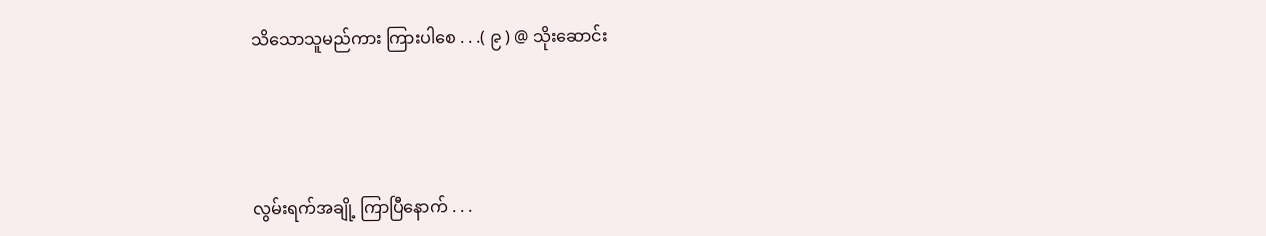သိသောသူမည်ကား ကြားပါစေ . . .( ၉ ) @ သိုးဆောင်း




လွမ်းရက်အချို့ ကြာပြီနောက် . . .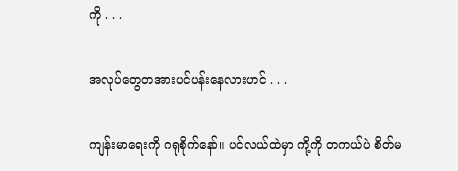ကို . . .

အလုပ်တွေတအားပင်ပန်းနေလားဟင် . . .

ကျန်းမာရေးကို ဂရုစိုက်နော်။ ပင်လယ်ထဲမှာ ကို့ကို တကယ်ပဲ စိတ်မ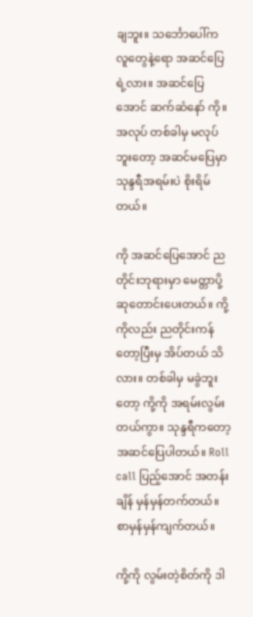ချဘူး။ သင်္ဘောပေါ်က လူတွေနဲ့ရော အဆင်ပြေရဲ့လား။ အဆင်ပြေအောင် ဆက်ဆံနော် ကို။ အလုပ် တစ်ခါမှ မလုပ်ဘူးတော့ အဆင်မပြေမှာ သုန္ဒရီအရမ်းပဲ စိုးရိမ်တယ်။

ကို အဆင်ပြေအောင် ညတိုင်းဘုရားမှာ မေတ္တာပို့ ဆုတောင်းပေးတယ်။ ကို့ကိုလည်း ညတိုင်းကန်တော့ပြီးမှ အိပ်တယ် သိလား။ တစ်ခါမှ မခွဲဘူးတော့ ကို့ကို အရမ်းလွမ်းတယ်ကွာ။ သုန္ဒရီကတော့ အဆင်ပြေပါတယ်။ Roll call ပြည့်အောင် အတန်းချိန် မှန်မှန်တက်တယ်။ စာမှန်မှန်ကျက်တယ်။

ကို့ကို လွမ်းတဲ့စိတ်ကို ဒါ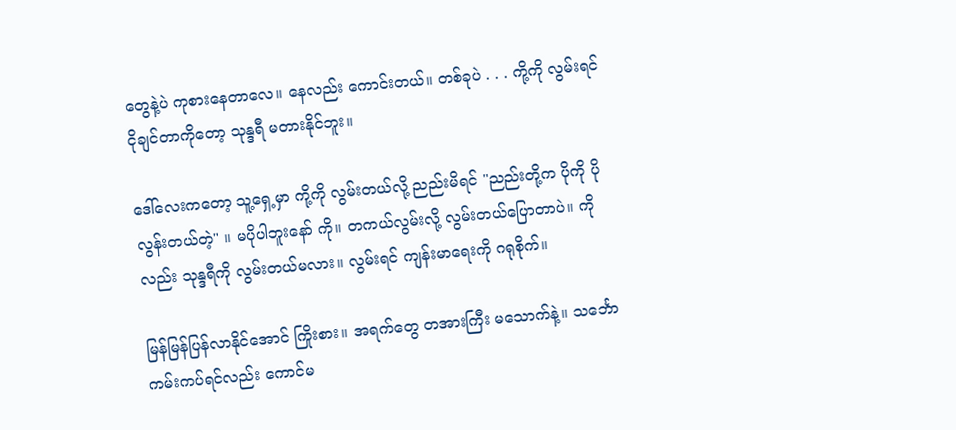တွေနဲ့ပဲ ကုစားနေတာလေ။ နေလည်း ကောင်းတယ်။ တစ်ခုပဲ . . . ကို့ကို လွမ်းရင် ငိုချင်တာကိုတော့ သုန္ဒရီ မတားနိုင်ဘူး။

ဒေါ်လေးကတော့ သူ့ရှေ့မှာ ကို့ကို လွမ်းတယ်လို့ ညည်းမိရင် "ညည်းတို့က ပိုကို ပိုလွန်းတယ်တဲ့" ။ မပိုပါဘူးနော် ကို။ တကယ်လွမ်းလို့ လွမ်းတယ်ပြောတာပဲ။ ကိုလည်း သုန္ဒရီကို လွမ်းတယ်မလား။ လွမ်းရင် ကျန်းမာရေးကို ဂရုစိုက်။

မြန်မြန်ပြန်လာနိုင်အောင် ကြိုးစား။ အရက်တွေ တအားကြီး မသောက်နဲ့။ သင်္ဘောကမ်းကပ်ရင်လည်း ကောင်မ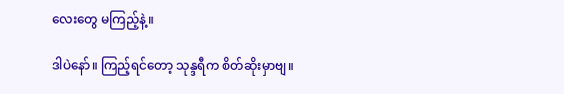လေးတွေ မကြည့်နဲ့။

ဒါပဲနော်။ ကြည့်ရင်တော့ သုန္ဒရီက စိတ်ဆိုးမှာဗျ။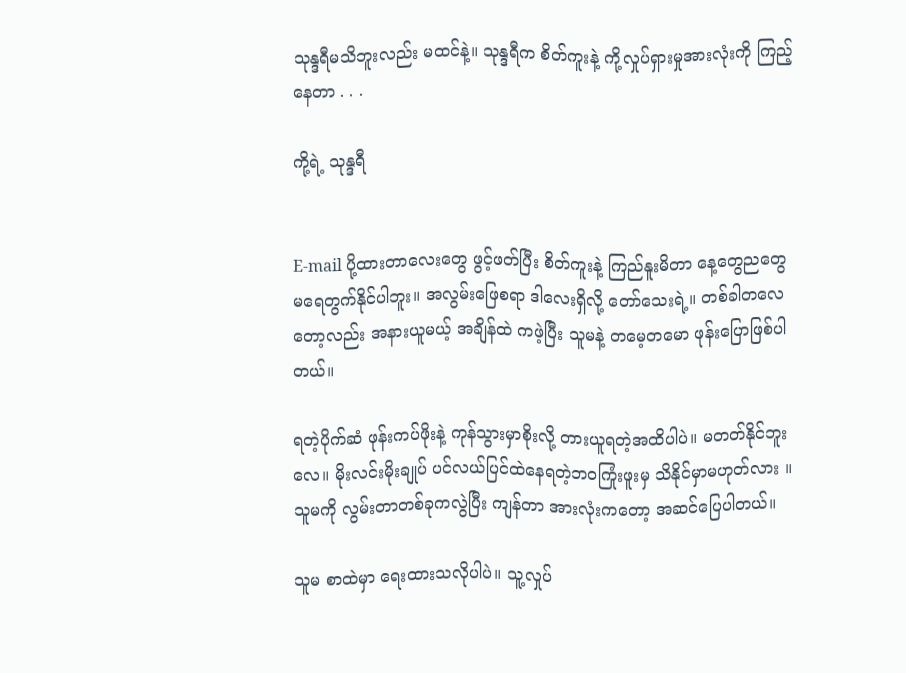သုန္ဒရီမသိဘူးလည်း မထင်နဲ့။ သုန္ဒရီက စိတ်ကူးနဲ့ ကို့လှုပ်ရှားမှုအားလုံးကို ကြည့်နေတာ . . .

ကို့ရဲ့ သုန္ဒရီ


E-mail ပို့ထားတာလေးတွေ ဖွင့်ဖတ်ပြီး စိတ်ကူးနဲ့ ကြည်နူးမိတာ နေ့တွေညတွေ မရေတွက်နိုင်ပါဘူး။ အလွမ်းဖြေစရာ ဒါလေးရှိလို့ တော်သေးရဲ့။ တစ်ခါတလေတော့လည်း အနားယူမယ့် အချိန်ထဲ ကဖဲ့ပြီး သူမနဲ့ တမေ့တမော ဖုန်းပြောဖြစ်ပါတယ်။

ရတဲ့ပိုက်ဆံ ဖုန်းကပ်ဖိုးနဲ့ ကုန်သွားမှာစိုးလို့ တားယူရတဲ့အထိပါပဲ။ မတတ်နိုင်ဘူးလေ။ မိုးလင်းမိုးချုပ် ပင်လယ်ပြင်ထဲနေရတဲ့ဘဝကြုံးဖူးမှ သိနိုင်မှာမဟုတ်လား ။ သူမကို လွမ်းတာတစ်ခုကလွဲပြီး ကျန်တာ အားလုံးကတော့ အဆင်ပြေပါတယ်။

သူမ စာထဲမှာ ရေးထားသလိုပါပဲ။ သူ့လှုပ်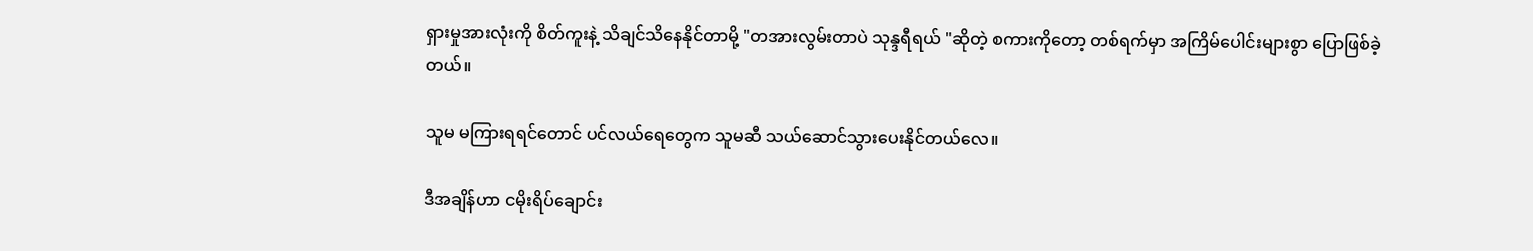ရှားမှုအားလုံးကို စိတ်ကူးနဲ့ သိချင်သိနေနိုင်တာမို့ "တအားလွမ်းတာပဲ သုန္ဒရီရယ် "ဆိုတဲ့ စကားကိုတော့ တစ်ရက်မှာ အကြိမ်ပေါင်းများစွာ ပြောဖြစ်ခဲ့တယ်။

သူမ မကြားရရင်တောင် ပင်လယ်ရေတွေက သူမဆီ သယ်ဆောင်သွားပေးနိုင်တယ်လေ။

ဒီအချိန်ဟာ ငမိုးရိပ်ချောင်း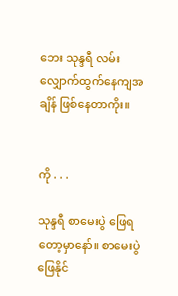ဘေး သုန္ဒရီ လမ်းလျှောက်ထွက်နေကျအချိန် ဖြစ်နေတာကိုး။


ကို . . .

သုန္ဒရီ စာမေးပွဲ ဖြေရတော့မှာနော်။ စာမေးပွဲဖြေနိုင်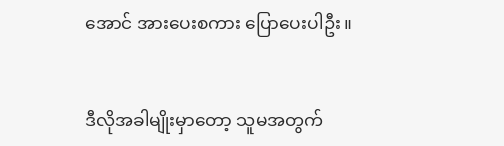အောင် အားပေးစကား ပြောပေးပါဦး။


ဒီလိုအခါမျိုးမှာတော့ သူမအတွက်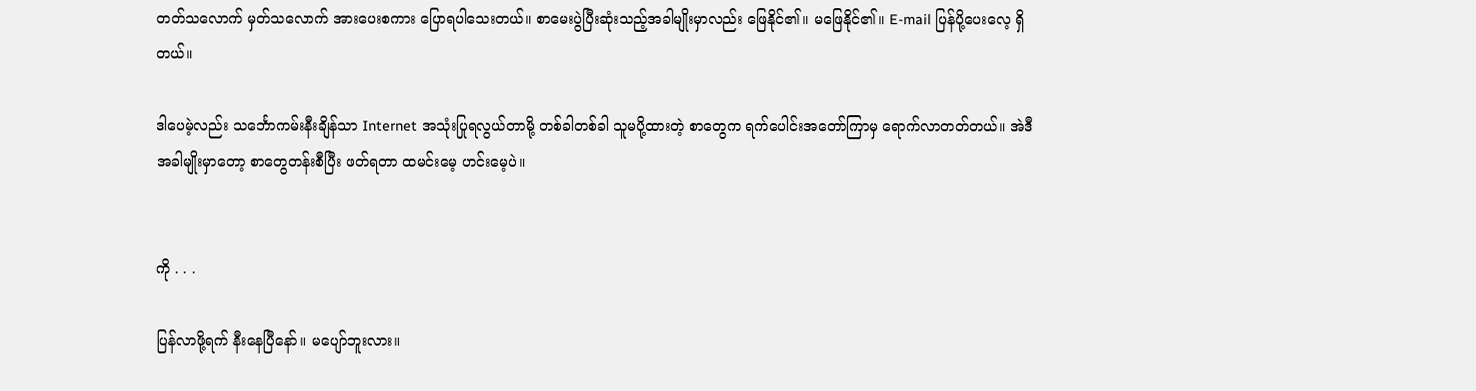တတ်သလောက် မှတ်သလောက် အားပေးစကား ပြောရပါသေးတယ်။ စာမေးပွဲပြီးဆုံးသည့်အခါမျိုးမှာလည်း ဖြေနိုင်၏။ မဖြေနိုင်၏။ E-mail ပြန်ပို့ပေးလေ့ ရှိတယ်။

ဒါပေမဲ့လည်း သင်္ဘောကမ်းနီးချိန်သာ Internet အသုံးပြုရလွယ်တာမို့ တစ်ခါတစ်ခါ သူမပို့ထားတဲ့ စာတွေက ရက်ပေါင်းအတော်ကြာမှ ရောက်လာတတ်တယ်။ အဲဒီအခါမျိုးမှာတော့ စာတွေတန်းစီပြီး ဖတ်ရတာ ထမင်းမေ့ ဟင်းမေ့ပဲ။


ကို . . .

ပြန်လာဖို့ရက် နီးနေပြီနော်။ မပျော်ဘူးလား။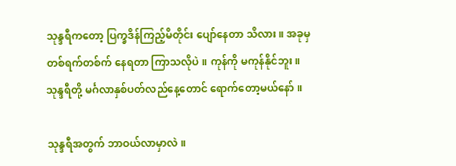သုန္ဒရီကတော့ ပြက္ခဒိန်ကြည့်မိတိုင်း ပျော်နေတာ သိလား။ အခုမှ တစ်ရက်တစ်က် နေရတာ ကြာသလိုပဲ။ ကုန်ကို မကုန်နိုင်ဘူး။ သုန္ဒရီတို့ မင်္ဂလာနှစ်ပတ်လည်နေ့တောင် ရောက်တော့မယ်နော်။

သုန္ဒရီအတွက် ဘာဝယ်လာမှာလဲ။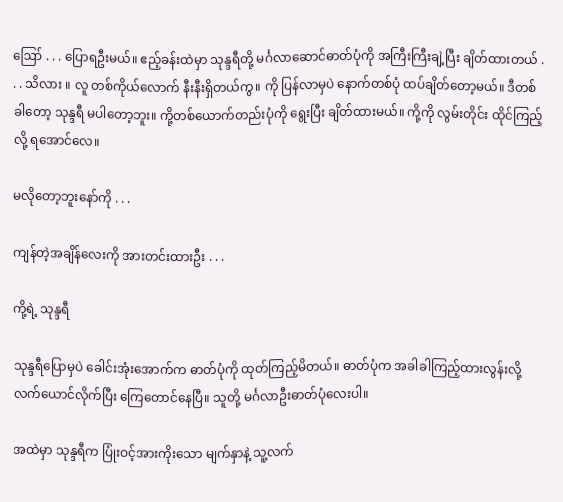ဪ . . . ပြောရဦးမယ်။ ဧည့်ခန်းထဲမှာ သုန္ဒရီတို့ မင်္ဂလာဆောင်ဓာတ်ပုံကို အကြီးကြီးချဲ့ပြီး ချိတ်ထားတယ် . . . သိလား ။ လူ တစ်ကိုယ်လောက် နီးနီးရှိတယ်ကွ။ ကို ပြန်လာမှပဲ နောက်တစ်ပုံ ထပ်ချိတ်တော့မယ်။ ဒီတစ်ခါတော့ သုန္ဒရီ မပါတော့ဘူး။ ကို့တစ်ယောက်တည်းပုံကို ရွေးပြီး ချိတ်ထားမယ်။ ကို့ကို လွမ်းတိုင်း ထိုင်ကြည့်လို့ ရအောင်လေ။

မလိုတော့ဘူးနော်ကို . . .

ကျန်တဲ့အချိန်လေးကို အားတင်းထားဦး . . .

ကို့ရဲ့ သုန္ဒရီ

သုန္ဒရီပြောမှပဲ ခေါင်းအုံးအောက်က ဓာတ်ပုံကို ထုတ်ကြည့်မိတယ်။ ဓာတ်ပုံက အခါခါကြည့်ထားလွန်းလို့ လက်ယောင်လိုက်ပြီး ကြေတောင်နေပြီ။ သူတို့ မင်္ဂလာဦးဓာတ်ပုံလေးပါ။

အထဲမှာ သုန္ဒရီက ပြုံးဝင့်အားကိုးသော မျက်နှာနဲ့ သူ့လက်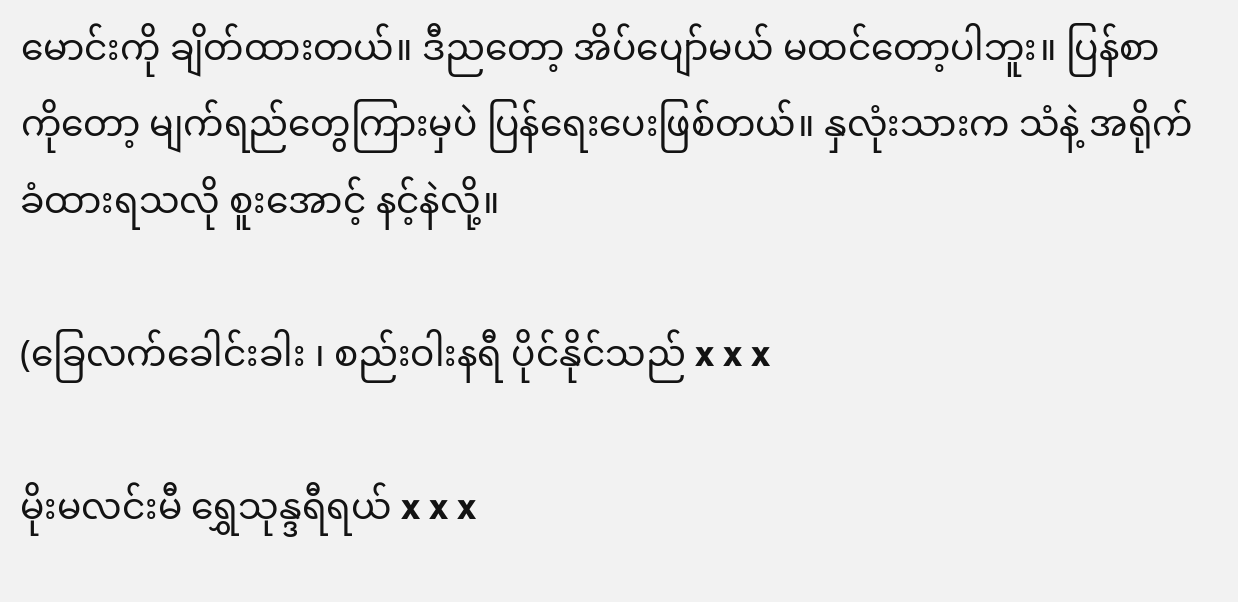မောင်းကို ချိတ်ထားတယ်။ ဒီညတော့ အိပ်ပျော်မယ် မထင်တော့ပါဘူး။ ပြန်စာကိုတော့ မျက်ရည်တွေကြားမှပဲ ပြန်ရေးပေးဖြစ်တယ်။ နှလုံးသားက သံနဲ့ အရိုက်ခံထားရသလို စူးအောင့် နင့်နဲလို့။

(ခြေလက်ခေါင်းခါး ၊ စည်းဝါးနရီ ပိုင်နိုင်သည် x x x

မိုးမလင်းမီ ရွှေသုန္ဒရီရယ် x x x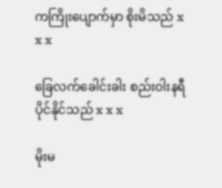ကကြိုးပျောက်မှာ စိုးမိသည် x x x

ခြေလက်ခေါင်းခါး စည်းဝါးနရီ ပိုင်နိုင်သည် x x x

မိုးမ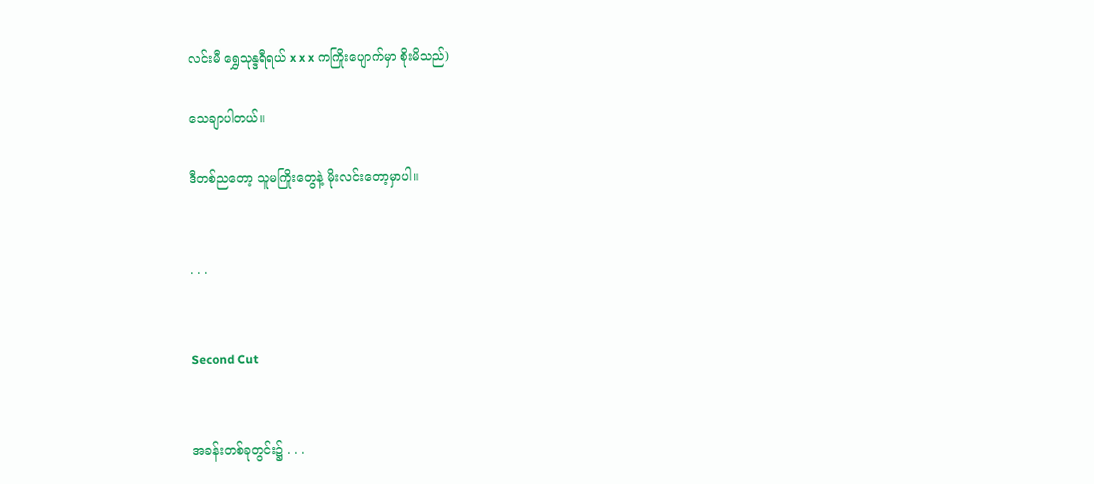လင်းမီ ရွှေသုန္ဒရီရယ် x x x ကကြိုးပျောက်မှာ စိုးမိသည်)

သေချာပါတယ်။

ဒီတစ်ညတော့ သူမကြိုးတွေနဲ့ မိုးလင်းတော့မှာပါ။


. . .


Second Cut


အခန်းတစ်ခုတွင်း၌ . . .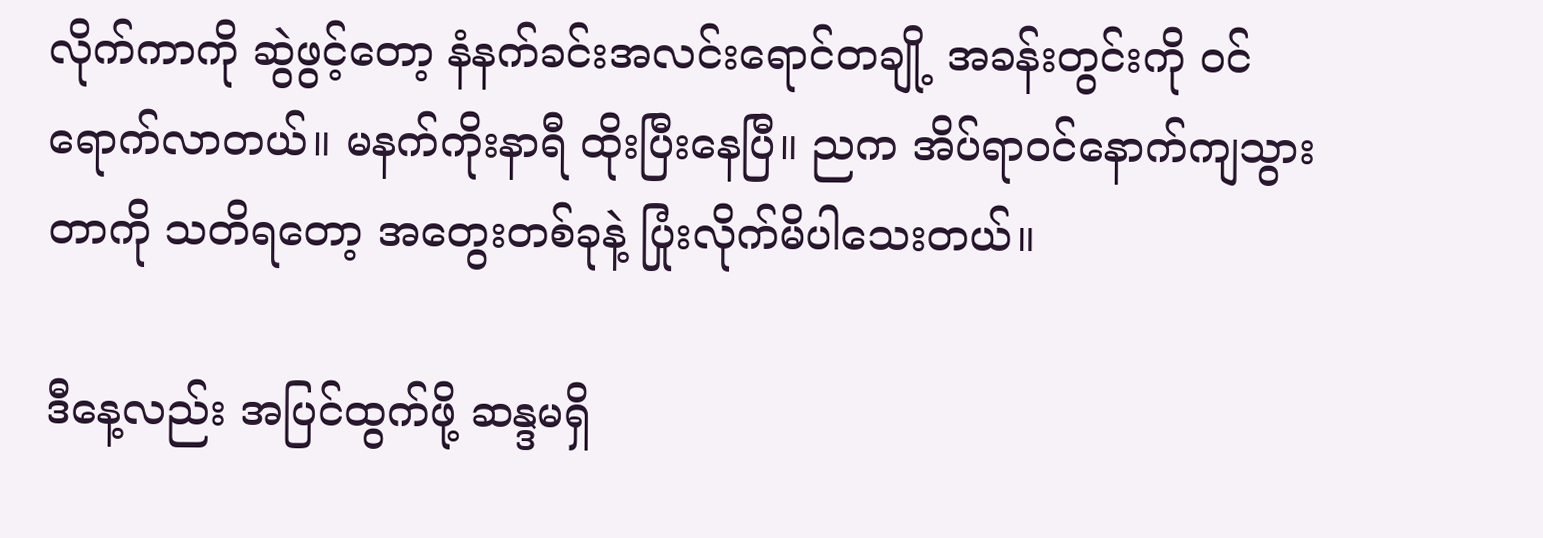လိုက်ကာကို ဆွဲဖွင့်တော့ နံနက်ခင်းအလင်းရောင်တချို့ အခန်းတွင်းကို ဝင်ရောက်လာတယ်။ မနက်ကိုးနာရီ ထိုးပြီးနေပြီ။ ညက အိပ်ရာဝင်နောက်ကျသွားတာကို သတိရတော့ အတွေးတစ်ခုနဲ့ ပြုံးလိုက်မိပါသေးတယ်။

ဒီနေ့လည်း အပြင်ထွက်ဖို့ ဆန္ဒမရှိ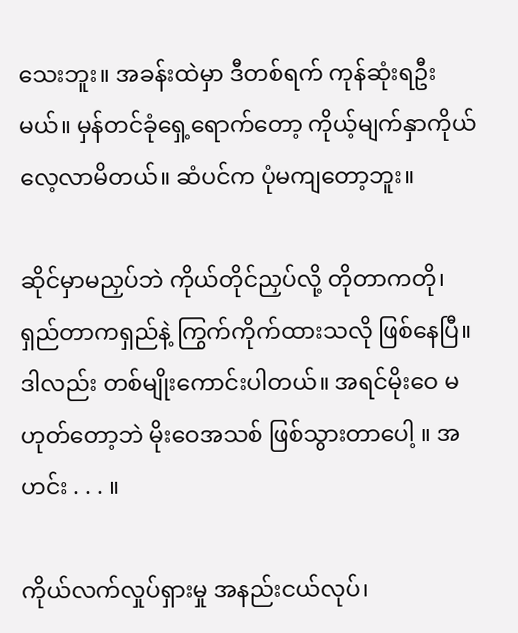သေးဘူး။ အခန်းထဲမှာ ဒီတစ်ရက် ကုန်ဆုံးရဦးမယ်။ မှန်တင်ခုံရှေ့ရောက်တော့ ကိုယ့်မျက်နှာကိုယ် လေ့လာမိတယ်။ ဆံပင်က ပုံမကျတော့ဘူး။

ဆိုင်မှာမညှပ်ဘဲ ကိုယ်တိုင်ညှပ်လို့ တိုတာကတို၊ ရှည်တာကရှည်နဲ့ ကြွက်ကိုက်ထားသလို ဖြစ်နေပြီ။ ဒါလည်း တစ်မျိုးကောင်းပါတယ်။ အရင်မိုးဝေ မဟုတ်တော့ဘဲ မိုးဝေအသစ် ဖြစ်သွားတာပေါ့ ။ အဟင်း . . . ။

ကိုယ်လက်လှုပ်ရှားမှု အနည်းငယ်လုပ်၊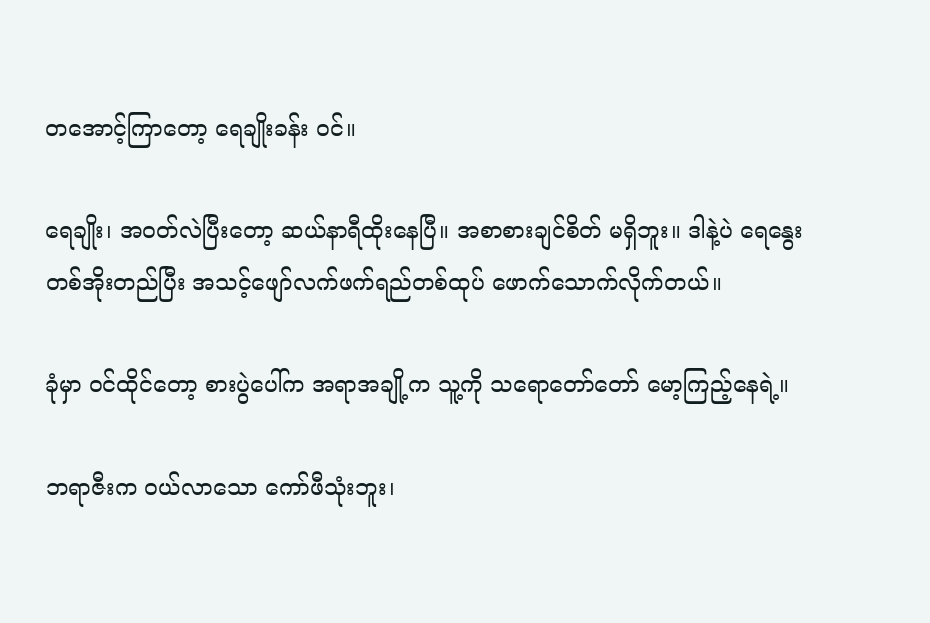တအောင့်ကြာတော့ ရေချိုးခန်း ဝင်။

ရေချိုး၊ အဝတ်လဲပြီးတော့ ဆယ်နာရီထိုးနေပြီ။ အစာစားချင်စိတ် မရှိဘူး။ ဒါနဲ့ပဲ ရေနွေးတစ်အိုးတည်ပြီး အသင့်ဖျော်လက်ဖက်ရည်တစ်ထုပ် ဖောက်သောက်လိုက်တယ်။

ခုံမှာ ဝင်ထိုင်တော့ စားပွဲပေါ်က အရာအချို့က သူ့ကို သရောတော်တော် မော့ကြည့်နေရဲ့။

ဘရာဇီးက ဝယ်လာသော ကော်ဖီသုံးဘူး၊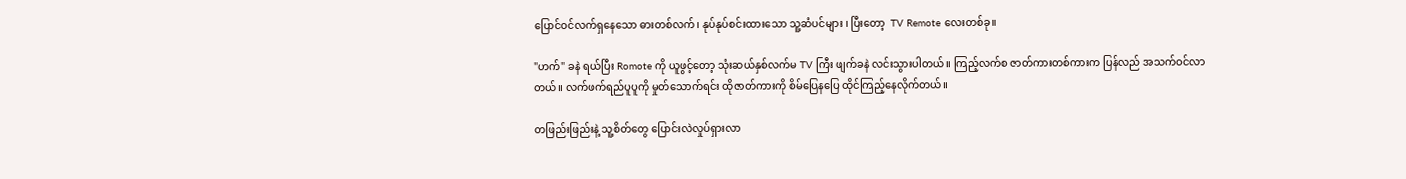ပြောင်ဝင်လက်ရှနေသော ဓားတစ်လက်၊ နုပ်နုပ်စင်းထားသော သူ့ဆံပင်များ ၊ ပြီးတော့  TV Remote လေးတစ်ခု။

"ဟက်" ခနဲ ရယ်ပြီး Romote ကို ယူဖွင့်တော့ သုံးဆယ်နှစ်လက်မ TV ကြီး ဖျက်ခနဲ လင်းသွားပါတယ်။ ကြည့်လက်စ ဇာတ်ကားတစ်ကားက ပြန်လည် အသက်ဝင်လာတယ်။ လက်ဖက်ရည်ပူပူကို မှုတ်သောက်ရင်း ထိုဇာတ်ကားကို စိမ်ပြေနပြေ ထိုင်ကြည့်နေလိုက်တယ်။

တဖြည်းဖြည်းနဲ့ သူ့စိတ်တွေ ပြောင်းလဲလှုပ်ရှားလာ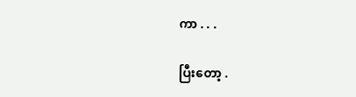ကာ . . .

ပြီးတော့ .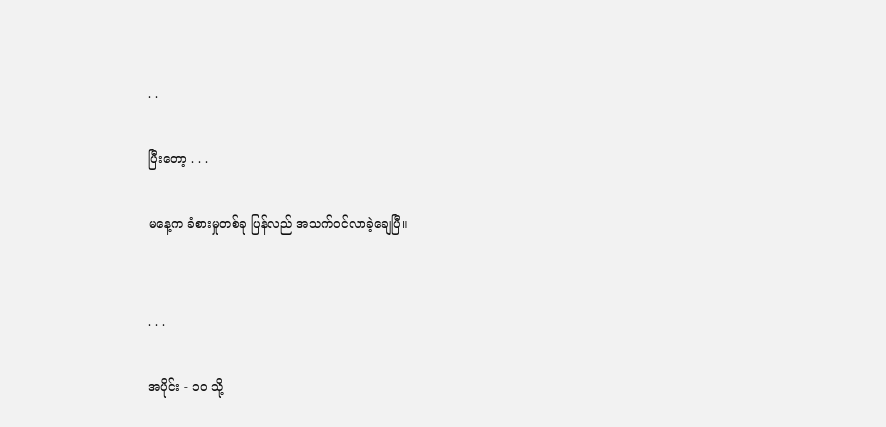. .

ပြီးတော့ . . .

မနေ့က ခံစားမှုတစ်ခု ပြန်လည် အသက်ဝင်လာခဲ့ချေပြီ။


. . .

အပိုင်း - ၁၀ သို့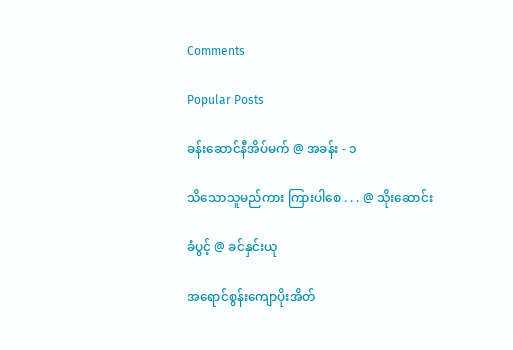Comments

Popular Posts

ခန်းဆောင်နီအိပ်မက် @ အခန်း - ၁

သိသောသူမည်ကား ကြားပါစေ . . . @ သိုးဆောင်း

ခံပွင့် @ ခင်နှင်းယု

အရောင်စွန်းကျောပိုးအိတ်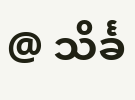@ သိင်္ခ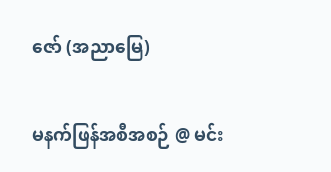ဇော် (အညာမြေ)

မနက်ဖြန်အစီအစဉ် @ မင်း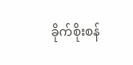ခိုက်စိုးစန်